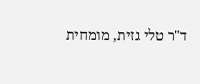ד"ר טלי גזית, מומחית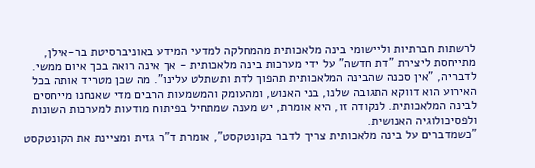לרשתות חברתיות וליישומי בינה מלאכותית מהמחלקה למדעי המידע באוניברסיטת בר-אילן, מתייחסת ליצירת "דת חדשה" על ידי מערכות בינה מלאכותית - אך אינה רואה בכך איום ממשי.
לדבריה, "אין סכנה שהבינה המלאכותית תהפוך לדת ותשתלט עלינו". מה שכן מטריד אותה בכל האירוע הוא דווקא התגובה שלנו, בני האנוש, ומהעומק והמשמעות הרבים מדי שאנחנו מייחסים לבינה המלאכותית. לנקודה זו, היא אומרת, יש מענה שמתחיל בפיתוח מודעות למערכות השונות ולפסיכולוגיה האנושית.
"כשמדברים על בינה מלאכותית צריך לדבר בקונטקסט", אומרת ד"ר גזית ומציינת את הקונטקסט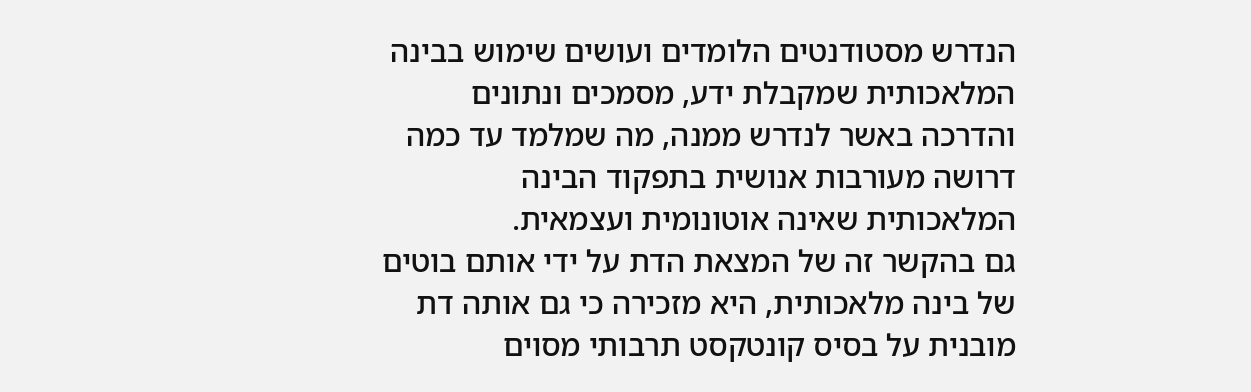הנדרש מסטודנטים הלומדים ועושים שימוש בבינה המלאכותית שמקבלת ידע, מסמכים ונתונים והדרכה באשר לנדרש ממנה, מה שמלמד עד כמה דרושה מעורבות אנושית בתפקוד הבינה המלאכותית שאינה אוטונומית ועצמאית.
גם בהקשר זה של המצאת הדת על ידי אותם בוטים של בינה מלאכותית, היא מזכירה כי גם אותה דת מובנית על בסיס קונטקסט תרבותי מסוים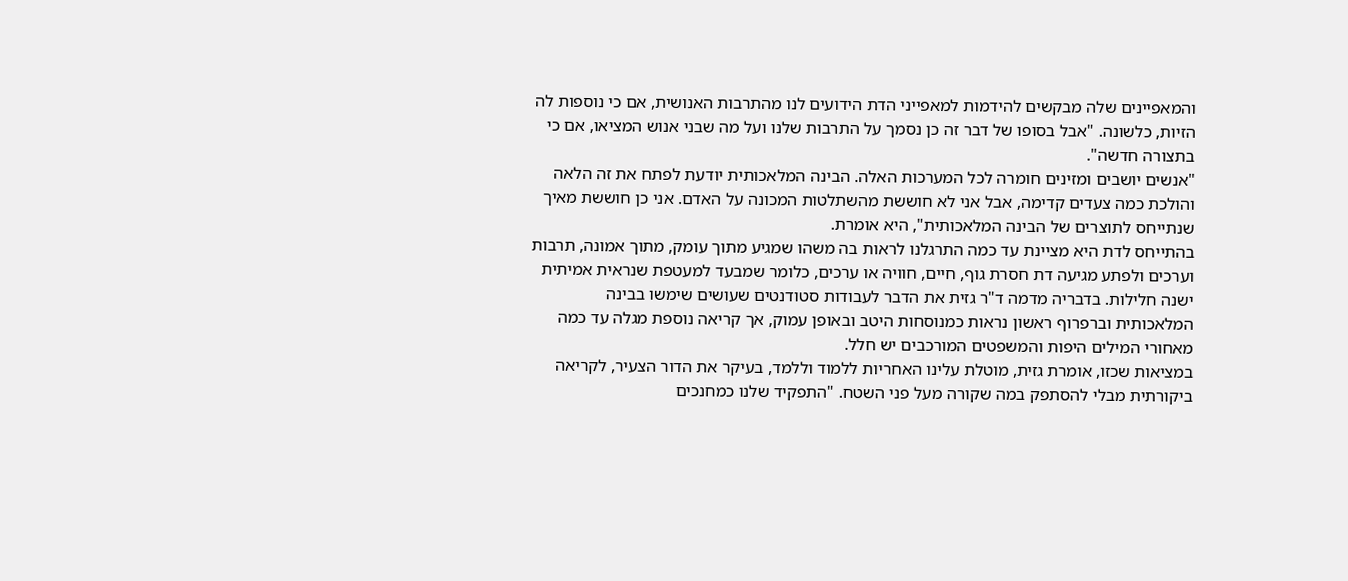והמאפיינים שלה מבקשים להידמות למאפייני הדת הידועים לנו מהתרבות האנושית, אם כי נוספות לה הזיות, כלשונה. "אבל בסופו של דבר זה כן נסמך על התרבות שלנו ועל מה שבני אנוש המציאו, אם כי בתצורה חדשה".
"אנשים יושבים ומזינים חומרה לכל המערכות האלה. הבינה המלאכותית יודעת לפתח את זה הלאה והולכת כמה צעדים קדימה, אבל אני לא חוששת מהשתלטות המכונה על האדם. אני כן חוששת מאיך שנתייחס לתוצרים של הבינה המלאכותית", היא אומרת.
בהתייחס לדת היא מציינת עד כמה התרגלנו לראות בה משהו שמגיע מתוך עומק, מתוך אמונה, תרבות וערכים ולפתע מגיעה דת חסרת גוף, חיים, חוויה או ערכים, כלומר שמבעד למעטפת שנראית אמיתית ישנה חלילות. בדבריה מדמה ד"ר גזית את הדבר לעבודות סטודנטים שעושים שימשו בבינה המלאכותית וברפרוף ראשון נראות כמנוסחות היטב ובאופן עמוק, אך קריאה נוספת מגלה עד כמה מאחורי המילים היפות והמשפטים המורכבים יש חלל.
במציאות שכזו, אומרת גזית, מוטלת עלינו האחריות ללמוד וללמד, בעיקר את הדור הצעיר, לקריאה ביקורתית מבלי להסתפק במה שקורה מעל פני השטח. "התפקיד שלנו כמחנכים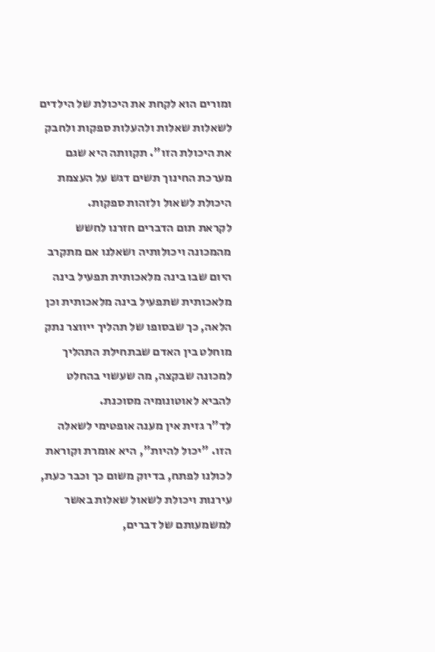ומורים הוא לקחת את היכולת של הילדים לשאלות שאלות ולהעלות ספקות ולחבק את היכולת הזו". תקוותה היא שגם מערכת החינוך תשים דגש על העצמת היכולת לשאול ולזהות ספקות.
לקראת תום הדברים חזרנו לחשש מהמכונה ויכולותיה ושאלנו אם מתקרב היום שבו בינה מלאכותית תפעיל בינה מלאכותית שתפעיל בינה מלאכותית וכן הלאה, כך שבסופו של תהליך ייווצר נתק מוחלט בין האדם שבתחילת התהליך למכונה שבקצה, מה שעשוי בהחלט להביא לאוטונומיה מסוכנת.
לד"ר גזית אין מענה אופטימי לשאלה הזו. "יכול להיות", היא אומרת וקוראת לכולנו לפתח, בדיוק משום כך וכבר כעת, עירנות ויכולת לשאול שאלות באשר למשמעותם של דברים,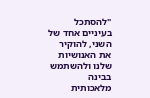"להסתכל בעיניים אחד של השני, להוקיר את האנושיות שלנו ולהשתמש בבינה מלאכותית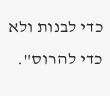כדי לבנות ולא כדי להרוס".